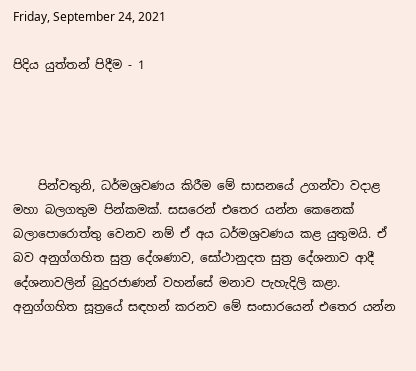Friday, September 24, 2021

පිදිය යුත්තන් පිදීම - 1




    පින්වතුනි, ධර්මශ්‍රවණය කිරීම මේ සාසනයේ උගන්වා වදාළ මහා බලගතුම පින්කමක්. සසරෙන් එතෙර යන්න කෙනෙක් බලාපොරොත්තු වෙනව නම් ඒ අය ධර්මශ්‍රවණය කළ යුතුමයි. ඒ බව අනුග්ගහිත සුත්‍ර දේශණාව, සෝථානුදත සුත්‍ර දේශනාව ආදී දේශනාවලින් බුදුරජාණන් වහන්සේ මනාව පැහැදිලි කළා. අනුග්ගහිත සූත්‍රයේ සඳහන් කරනව මේ සංසාරයෙන් එතෙර යන්න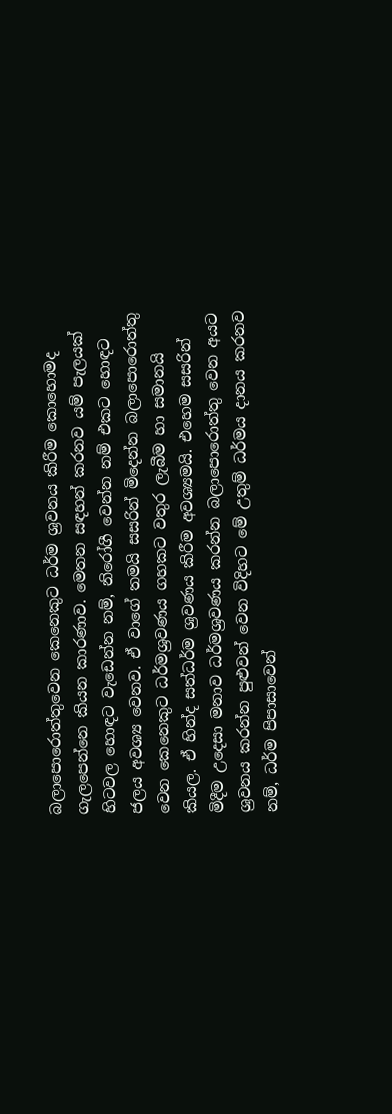බලාපොරොත්තුවෙන කෙනෙකුට ධර්ම ශ්‍රවනය කිරීම කොහොමද ගැලපෙන්නෙ කියන කාරණාව. මෙතන සඳහන් කරනව යම් පැලයක් හිටවල හොඳට වැඩෙන්න නම්, නිරෝගී වෙන්න නම් එකට හොඳට ජලය අවශ්‍ය වෙනව. ඒ වාගේ තමයි සසරින් මිදෙන්න බලාපොරොත්තු වෙන කෙනෙකුට ධර්මශ්‍රවණය ගහකට වතුර ලැබීම හා සමානයි කියල. ඒ හින්ද සත්ධර්ම ශ්‍රවණය කිරීම අවශ්‍යමයි. එහෙම සසරින් මිදීම උදෙසා මනාව ධර්මශ්‍රවණය කරන්න බලාපොරොත්තු වෙන අයට ශ්‍රවනය කරන්න පුළුවන් වෙන විදිහට මේ උතුම් ධර්මය දානය කරනව නම්, ධර්ම පිපාසාවෙන්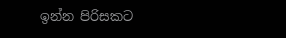ඉන්න පිරිසකට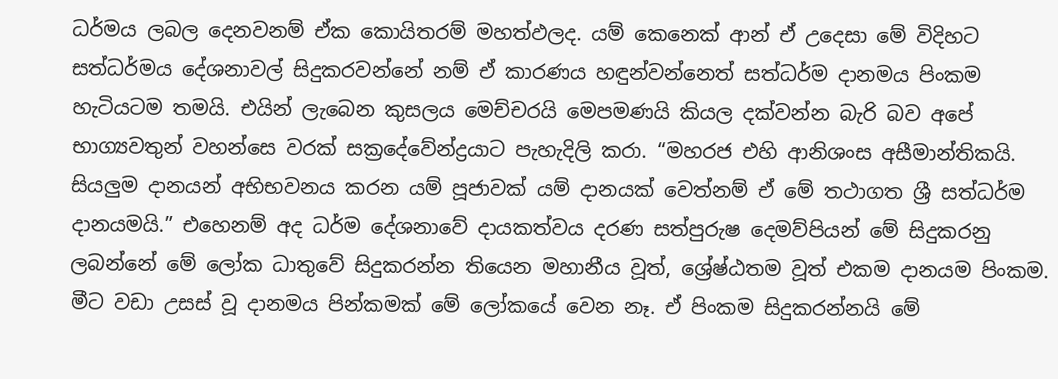ධර්මය ලබල දෙනවනම් ඒක කොයිතරම් මහත්ඵලද. යම් කෙනෙක් ආන් ඒ උදෙසා මේ විදිහට සත්ධර්මය දේශනාවල් සිදුකරවන්නේ නම් ඒ කාරණය හඳුන්වන්නෙත් සත්ධර්ම දානමය පිංකම හැටියටම තමයි. එයින් ලැබෙන කුසලය මෙච්චරයි මෙපමණයි කියල දක්වන්න බැරි බව අපේ භාග්‍යවතුන් වහන්සෙ වරක් සක්‍රදේවේන්ද්‍රයාට පැහැදිලි කරා. “මහරජ එහි ආනිශංස අසීමාන්තිකයි. සියලුම දානයන් අභිභවනය කරන යම් පූජාවක් යම් දානයක් වෙත්නම් ඒ මේ තථාගත ශ්‍රී සත්ධර්ම දානයමයි.” එහෙනම් අද ධර්ම දේශනාවේ දායකත්වය දරණ සත්පුරුෂ දෙමව්පියන් මේ සිදුකරනු ලබන්නේ මේ ලෝක ධාතුවේ සිදුකරන්න තියෙන මහානීය වූත්, ශ්‍රේෂ්ඨතම වූත් එකම දානයම පිංකම. මීට වඩා උසස් වූ දානමය පින්කමක් මේ ලෝකයේ වෙන නෑ. ඒ පිංකම සිදුකරන්නයි මේ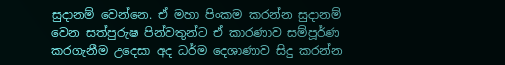සුදානම් වෙන්නෙ. ඒ මහා පිංකම කරන්න සුදානම් වෙන සත්පුරුෂ පින්වතුන්ට ඒ කාරණාව සම්පූර්ණ කරගැනීම උදෙසා අද ධර්ම දෙශාණාව සිදු කරන්න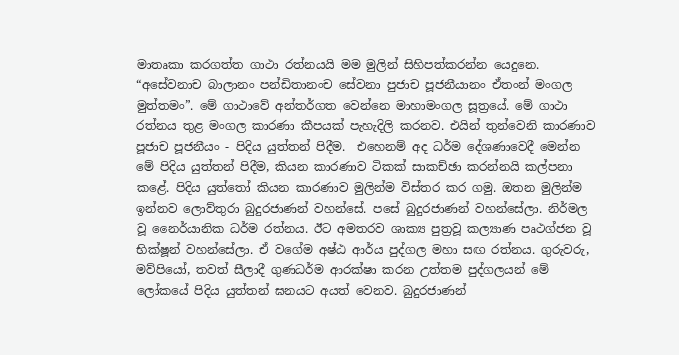මාතෘකා කරගත්ත ගාථා රත්නයයි මම මුලින් සිහිපත්කරන්න යෙදුනෙ. “අසේවනාච බාලානං පන්ඩිතානංච සේවනා පුජාච පූජනීයානං ඒතංන් මංගල මුත්තමං”. මේ ගාථාවේ අන්තර්ගත වෙන්නෙ මාහාමංගල සූත්‍රයේ. මේ ගාථා රත්නය තුළ මංගල කාරණා කීපයක් පැහැදිලි කරනව. එයින් තුන්වෙනි කාරණාව පූජාච පූජනීයං - පිදිය යුත්තන් පිදීම.  එහෙනම් අද ධර්ම දේශණාවෙදී මෙන්න මේ පිදිය යුත්තන් පිදීම, කියන කාරණාව ටිකක් සාකච්ඡා කරන්නයි කල්පනා කළේ. පිදිය යුත්තෝ කියන කාරණාව මුලින්ම විස්තර කර ගමු. ඔතන මුලින්ම ඉන්නව ලොව්තුරා බුදුරජාණන් වහන්සේ. පසේ බුදුරජාණන් වහන්සේලා. නිර්මල වූ නෛර්යානික ධර්ම රත්නය. ඊට අමතරව ශාක්‍ය පුත්‍රවූ කල්‍යාණ පෘථග්ජන වූ භික්ෂූන් වහන්සේලා. ඒ වගේම අෂ්ඨ ආර්ය පුද්ගල මහා සඟ රත්නය. ගුරුවරු, මව්පියෝ, තවත් සීලාදී ගුණධර්ම ආරක්ෂා කරන උත්තම පුද්ගලයන් මේ ලෝකයේ පිදිය යුත්තන් ඝනයට අයත් වෙනව. බුදුරජාණන්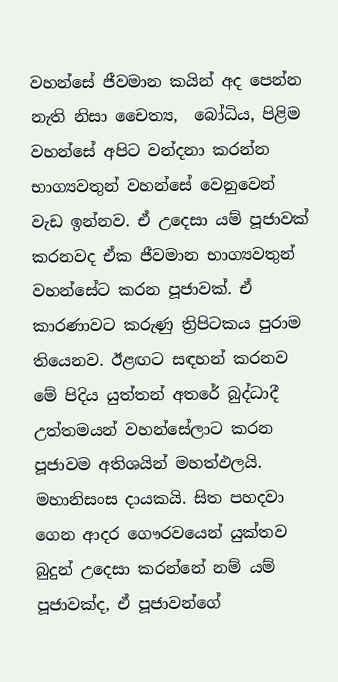වහන්සේ ජීවමාන කයින් අද පෙන්න නැති නිසා චෛත්‍ය,  බෝධිය, පිළිම වහන්සේ අපිට වන්දනා කරන්න භාග්‍යවතුන් වහන්සේ වෙනුවෙන් වැඩ ඉන්නව. ඒ උදෙසා යම් පූජාවක් කරනවද ඒක ජීවමාන භාග්‍යවතුන් වහන්සේට කරන පූජාවක්. ඒ කාරණාවට කරුණු ත්‍රිපිටකය පුරාම තියෙනව. ඊළඟට සඳහන් කරනව මේ පිදිය යුත්තන් අතරේ බුද්ධාදී උත්තමයන් වහන්සේලාට කරන පූජාවම අතිශයින් මහත්ඵලයි. මහානිසංස දායකයි. සිත පහදවා ගෙන ආදර ගෞරවයෙන් යුක්තව බුදුන් උදෙසා කරන්නේ නම් යම් පූජාවක්ද, ඒ පූජාවන්ගේ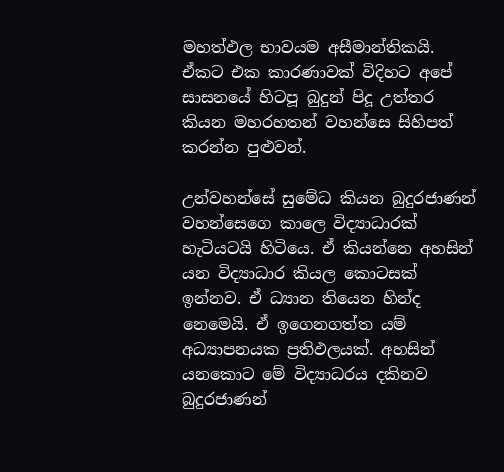මහත්ඵල භාවයම අසීමාන්තිකයි. ඒකට එක කාරණාවක් විදිහට අපේ සාසනයේ හිටපූ බුදුන් පිදූ උත්තර කියන මහරහතන් වහන්සෙ සිහිපත් කරන්න පුළුවන්.

උන්වහන්සේ සුමේධ කියන බුදුරජාණන් වහන්සෙගෙ කාලෙ විද්‍යාධාරක් හැටියටයි හිටියෙ. ඒ කියන්නෙ අහසින් යන විද්‍යාධාර කියල කොටසක් ඉන්නව. ඒ ධ්‍යාන තියෙන හින්ද නෙමෙයි. ඒ ඉගෙනගත්ත යම් අධ්‍යාපනයක ප්‍රතිඵලයක්. අහසින් යනකොට මේ විද්‍යාධරය දකිනව බුදුරජාණන්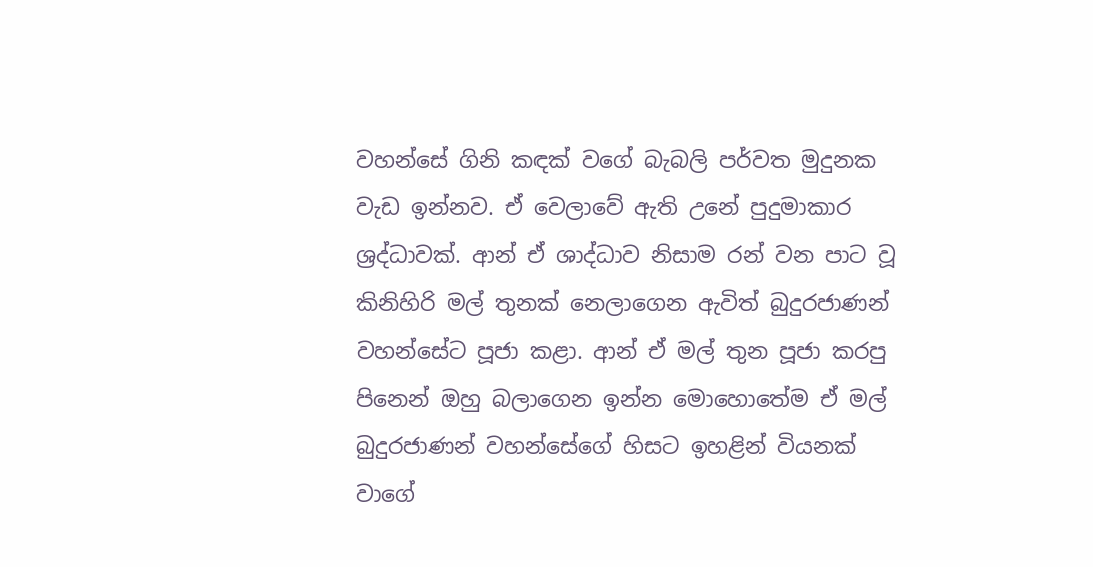වහන්සේ ගිනි කඳක් වගේ බැබලි පර්වත මුදුනක වැඩ ඉන්නව. ඒ වෙලාවේ ඇති උනේ පුදුමාකාර ශ්‍රද්ධාවක්. ආන් ඒ ශාද්ධාව නිසාම රන් වන පාට වූ කිනිහිරි මල් තුනක් නෙලාගෙන ඇවිත් බුදුරජාණන් වහන්සේට පූජා කළා. ආන් ඒ මල් තුන පූජා කරපු පිනෙන් ඔහු බලාගෙන ඉන්න මොහොතේම ඒ මල් බුදුරජාණන් වහන්සේගේ හිසට ඉහළින් වියනක් වාගේ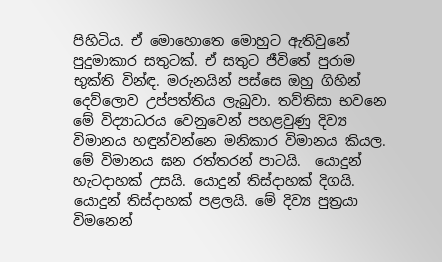පිහිටිය. ඒ මොහොතෙ මොහුට ඇතිවුනේ පුදුමාකාර සතුටක්. ඒ සතුට ජීවිතේ පුරාම භුක්ති වින්ඳ. මරුනයින් පස්සෙ ඔහු ගිහින් දෙව්ලොව උප්පත්තිය ලැබුවා. තව්තිසා භවනෙ මේ විද්‍යාධරය වෙනුවෙන් පහළවුණු දිව්‍ය විමානය හඳුන්වන්නෙ මනිකාර විමානය කියල. මේ විමානය ඝන රත්තරන් පාටයි.  යොදුන් හැටදාහක් උසයි. යොදුන් තිස්දාහක් දිගයි. යොදුන් තිස්දාහක් පළලයි. මේ දිව්‍ය පුත්‍රයා විමනෙන්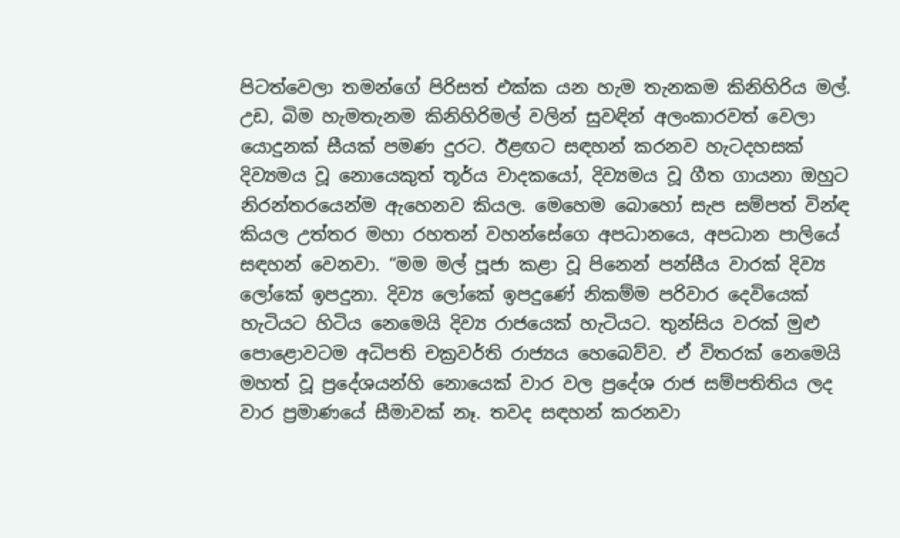පිටත්වෙලා තමන්ගේ පිරිසත් එක්ක යන හැම තැනකම කිනිහිරිය මල්. උඩ, බිම හැමතැනම කිනිහිරිමල් වලින් සුවඳින් අලංකාරවත් වෙලා යොදුනක් සීයක් පමණ දුරට. ඊළඟට සඳහන් කරනව හැටදහසක් දිව්‍යමය වූ නොයෙකුත් තූර්ය වාදකයෝ, දිව්‍යමය වූ ගීත ගායනා ඔහුට නිරන්තරයෙන්ම ඇහෙනව කියල. මෙහෙම බොහෝ සැප සම්පත් වින්ඳ කියල උත්තර මහා රහතන් වහන්සේගෙ අපධානයෙ, අපධාන පාලියේ සඳහන් වෙනවා. “මම මල් පූජා කළා වූ පිනෙන් පන්සීය වාරක් දිව්‍ය ලෝකේ ඉපදුනා. දිව්‍ය ලෝකේ ඉපදුණේ නිකම්ම පරිවාර දෙවියෙක් හැටියට හිටිය නෙමෙයි දිව්‍ය රාජයෙක් හැටියට. තුන්සිය වරක් මුළු පොළොවටම අධිපති චක්‍රවර්ති රාජ්‍යය හෙබෙව්ව. ඒ විතරක් නෙමෙයි මහත් වූ ප්‍රදේශයන්හි නොයෙක් වාර වල ප්‍රදේශ රාජ සම්පතිතිය ලද වාර ප්‍රමාණයේ සීමාවක් නෑ. තවද සඳහන් කරනවා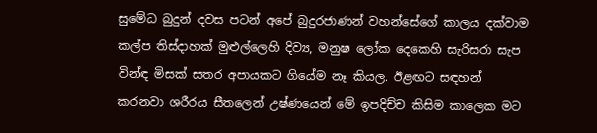සුමේධ බුදුන් දවස පටන් අපේ බුදුරජාණන් වහන්සේගේ කාලය දක්වාම කල්ප තිස්දාහක් මුළුල්ලෙහි දිව්‍ය, මනුෂ ලෝක දෙකෙහි සැරිසරා සැප වින්ඳ මිසක් සතර අපායකට ගියේම නෑ කියල. ඊළඟට සඳහන් කරනවා ශරීරය සීතලෙන් උෂ්ණයෙන් මේ ඉපදිච්ච කිසිම කාලෙක මට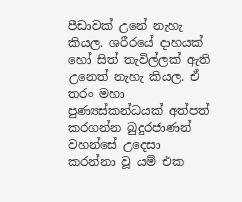පීඩාවක් උනේ නැහැ කියල. ශරීරයේ දාහයක් හෝ සිත් තැවිල්ලක් ඇති උනෙත් නැහැ කියල. ඒ තරං මහා පුණ්‍යස්කන්ධයක් අත්පත් කරගන්න බුදුරජාණන් වහන්සේ උදෙසා කරන්නා වූ යම් එක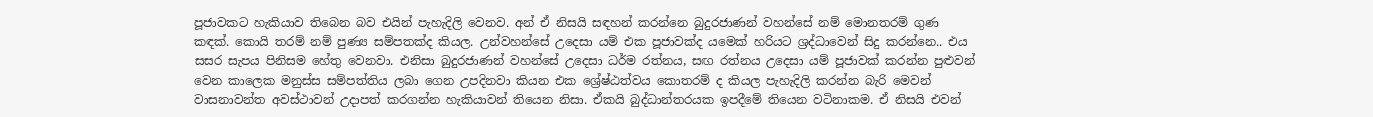පූජාවකට හැකියාව තිබෙන බව එයින් පැහැදිලි වෙනව. අන් ඒ නිසයි සඳහන් කරන්නෙ බුදුරජාණන් වහන්සේ නම් මොනතරම් ගුණ කඳක්. කොයි තරම් නම් පුණ්‍ය සම්පතක්ද කියල. උන්වහන්සේ උදෙසා යම් එක පූජාවක්ද යමෙක් හරියට ශ්‍රද්ධාවෙන් සිදු කරන්නෙ.. එය සසර සැපය පිනිසම හේතු වෙනවා. එනිසා බුදුරජාණන් වහන්සේ උදෙසා ධර්ම රත්නය, සඟ රත්නය උදෙසා යම් පූජාවක් කරන්න පුළුවන් වෙන කාලෙක මනුස්ස සම්පත්තිය ලබා ගෙන උපදිනවා කියන එක ශ්‍රේෂ්ඨත්වය කොතරම් ද කියල පැහැදිලි කරන්න බැරි මෙවන් වාසනාවන්ත අවස්ථාවන් උදාපත් කරගන්න හැකියාවන් තියෙන නිසා. ඒකයි බුද්ධාන්තරයක ඉපදීමේ තියෙන වටිනාකම. ඒ නිසයි එවන්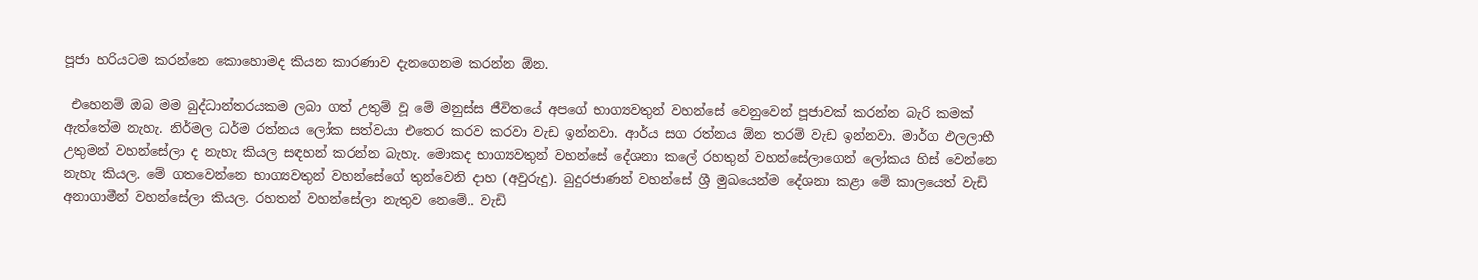පූජා හරියටම කරන්නෙ කොහොමද කියන කාරණාව දැනගෙනම කරන්න ඕන.

 එහෙනම් ඔබ මම බුද්ධාන්තරයකම ලබා ගත් උතුම් වූ මේ මනුස්ස ජීවිතයේ අපගේ භාග්‍යවතුන් වහන්සේ වෙනුවෙන් පූජාවක් කරන්න බැරි කමක් ඇත්තේම නැහැ. නිර්මල ධර්ම රත්නය ලෝක සත්වයා එතෙර කරව කරවා වැඩ ඉන්නවා. ආර්ය සග රත්නය ඕන තරම් වැඩ ඉන්නවා. මාර්ග ඵලලාභී උතුමන් වහන්සේලා ද නැහැ කියල සඳහන් කරන්න බැහැ. මොකද භාග්‍යවතුන් වහන්සේ දේශනා කලේ රහතුන් වහන්සේලාගෙන් ලෝකය හිස් වෙන්නෙ නැහැ කියල. මේ ගතවෙන්නෙ භාග්‍යවතුන් වහන්සේගේ තුන්වෙනි දාහ (අවුරුදු). බුදුරජාණන් වහන්සේ ශ්‍රී මුඛයෙන්ම දේශනා කළා මේ කාලයෙත් වැඩි අනාගාමීන් වහන්සේලා කියල. රහතන් වහන්සේලා නැතුව නෙමේ.. වැඩි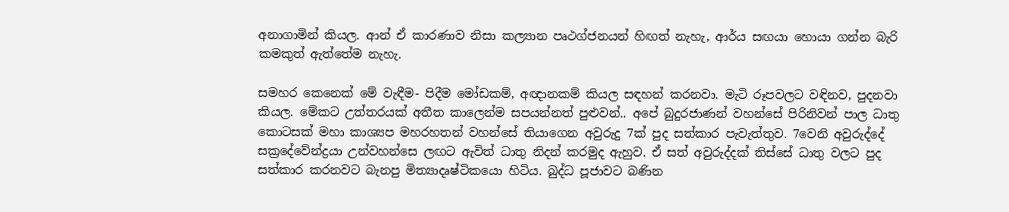අනාගාමින් කියල. ආන් ඒ කාරණාව නිසා කල්‍යාන පෘථග්ජනයන් හිඟත් නැහැ, ආර්ය සඟයා හොයා ගන්න බැරි කමකුත් ඇත්තේම නැහැ.

සමහර කෙනෙක් මේ වැඳීම- පිදීම මෝඩකම්, අඥානකම් කියල සඳහන් කරනවා. මැටි රූපවලට වඳිනව, පුදනවා කියල. මේකට උත්තරයක් අතීත කාලෙන්ම සපයන්නත් පුළුවන්.. අපේ බුදුරජාණන් වහන්සේ පිරිනිවන් පාල ධාතු කොටසක් මහා කාශ්‍යප මහරහතන් වහන්සේ තියාගෙන අවුරුදු 7ක් පුද සත්කාර පැවැත්තුව. 7වෙනි අවුරුද්දේ සක්‍රදේවේන්ද්‍රයා උන්වහන්සෙ ලඟට ඇවිත් ධාතු නිදන් කරමුද ඇහුව. ඒ සත් අවුරුද්දක් තිස්සේ ධාතු වලට පුද සත්කාර කරනවට බැනපු මිත්‍යාදෘෂ්ටිකයො හිටිය. බුද්ධ පූජාවට බණින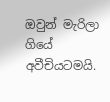ඔවුන් මැරිලා ගියේ අවීචියටමයි.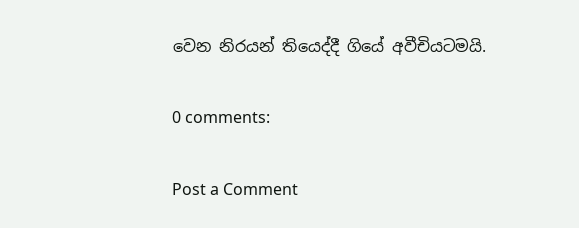වෙන නිරයන් තියෙද්දී ගියේ අවීචියටමයි.

0 comments:

Post a Comment